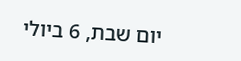יום שבת, 6 ביולי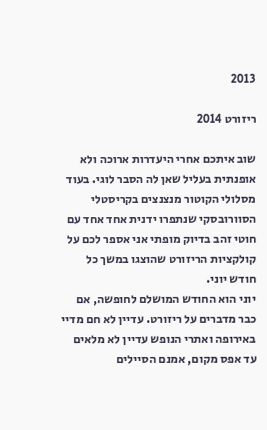2013

ריזורט 2014

שוב איתכם אחרי היעדרות ארוכה ולא אופנתית בעליל שאן לה הסבר לוגי. בעוד מסלולי הקוטור מנצנצים בקריסטלי הסוורובסקי שנתפרו ידנית אחד אחד עם חוטי זהב בדיוק מופתי אני אספר לכם על קולקציות הריזורט שהוצגו במשך כל חודש יוני.
יוני הוא החודש המושלם לחופשה, אם כבר מדברים על ריזורט. עדיין לא חם מדיי באירופה ואתרי הנופש עדיין לא מלאים עד אפס מקום, אמנם הסיילים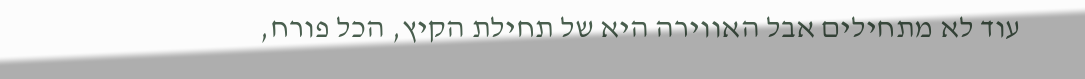עוד לא מתחילים אבל האווירה היא של תחילת הקיץ, הכל פורח,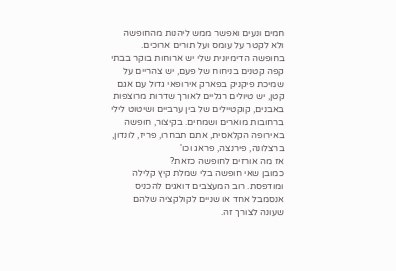חמים ונעים ואפשר ממש ליהנות מהחופשה ולא לקטר על עומס ועל תורים ארוכים.
בחופשה הדימיונית שלי יש ארוחות בוקר בבתי קפה קטנים בניחוח של פעם, יש צהריים על שמיכת פיקניק בפארק אירופאי גדול עם אגם קטן, יש טיולים רגליים לאורך שדרות מרוצפות באבנים, קוקטיילים של בין ערביים ושיטוט לילי ברחובות מוארים ושמחים. בקיצור, חופשה באירופה הקלאסית, אתם תבחרו, פריז, לונדון, ברצלונה, פירנצה, פראג וכו'
אז מה אורזים לחופשה כזאת?
כמובן שאי חופשה בלי שמלת קיץ קלילה ומודפסת. רוב המעצבים דואגים להכניס אנסמבל אחד או שניים לקולקציה שלהם שעונה לצורך זה.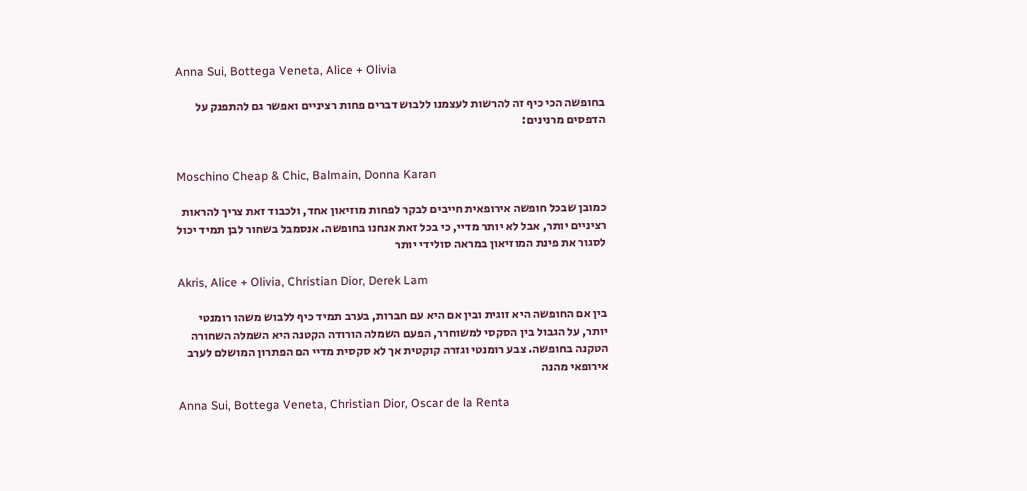Anna Sui, Bottega Veneta, Alice + Olivia

בחופשה הכי כיף זה להרשות לעצמנו ללבוש דברים פחות רציניים ואפשר גם להתפנק על הדפסים מרנינים:


Moschino Cheap & Chic, Balmain, Donna Karan

כמובן שבכל חופשה אירופאית חייבים לבקר לפחות מוזיאון אחד, ולכבוד זאת צריך להראות רציניים יותר, אבל לא יותר מדיי, כי בכל זאת אנחנו בחופשה. אנסמבל בשחור לבן תמיד יכול לסגור את פינת המוזיאון במראה סולידי יותר

Akris, Alice + Olivia, Christian Dior, Derek Lam

בין אם החופשה היא זוגית ובין אם היא עם חברות, בערב תמיד כיף ללבוש משהו רומנטי יותר, על הגבול בין הסקסי למשוחרר, הפעם השמלה הורודה הקטנה היא השמלה השחורה הטקנה בחופשה. צבע רומנטי וגזרה קוקטית אך לא סקסית מדיי הם הפתרון המושלם לערב אירופאי מהנה

Anna Sui, Bottega Veneta, Christian Dior, Oscar de la Renta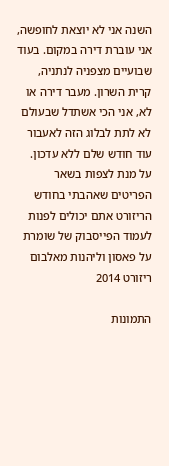השנה אני לא יוצאת לחופשה, אני עוברת דירה במקום. בעוד שבועיים מצפניה לנתניה, קרית השרון. מעבר דירה או לא, אני הכי אשתדל שבעולם לא לתת לבלוג הזה לאעבור עוד חודש שלם ללא עדכון.
על מנת לצפות בשאר הפריטים שאהבתי בחודש הריזורט אתם יכולים לפנות לעמוד הפייסבוק של שומרת על פאסון וליהנות מאלבום ריזורט 2014

התמונות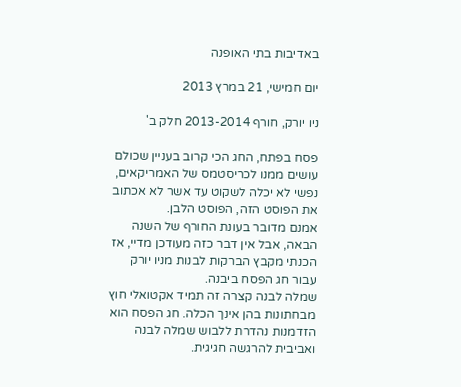באדיבות בתי האופנה

יום חמישי, 21 במרץ 2013

ניו יורק, חורף 2013-2014 חלק ב'

פסח בפתח, החג הכי קרוב בעניין שכולם עושים ממנו לכריסטמס של האמריקאים, נפשי לא יכלה לשקוט עד אשר לא אכתוב את הפוסט הזה, הפוסט הלבן.
אמנם מדובר בעונת החורף של השנה הבאה, אבל אין דבר כזה מעודכן מדיי, אז הכנתי מקבץ הברקות לבנות מניו יורק עבור חג הפסח ביבנה.
שמלה לבנה קצרה זה תמיד אקטואלי חוץ מבחתונות בהן אינך הכלה. חג הפסח הוא הזדמנות נהדרת ללבוש שמלה לבנה ואביבית להרגשה חגיגית.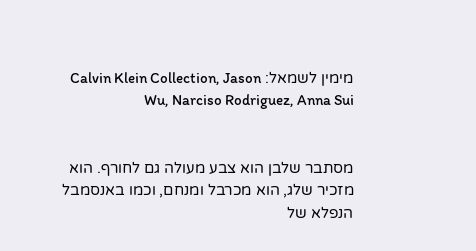מימין לשמאל: Calvin Klein Collection, Jason Wu, Narciso Rodriguez, Anna Sui


מסתבר שלבן הוא צבע מעולה גם לחורף. הוא מזכיר שלג, הוא מכרבל ומנחם, וכמו באנסמבל הנפלא של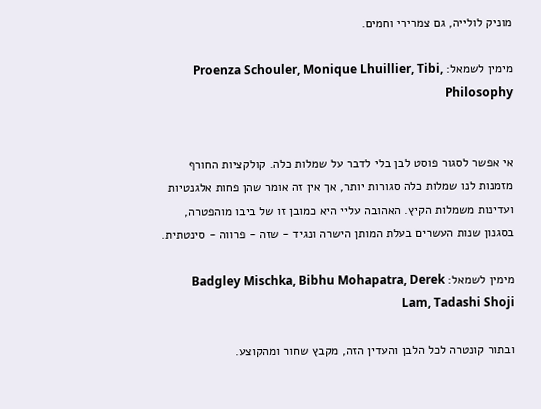מוניק לולייה, גם צמרירי וחמים.

מימין לשמאל: Proenza Schouler, Monique Lhuillier, Tibi, Philosophy


אי אפשר לסגור פוסט לבן בלי לדבר על שמלות כלה. קולקציות החורף מזמנות לנו שמלות כלה סגורות יותר, אך אין זה אומר שהן פחות אלגנטיות ועדינות משמלות הקיץ. האהובה עליי היא כמובן זו של ביבו מוהפטרה, בסגנון שנות העשרים בעלת המותן הישרה ונגיד - שזה - פרווה - סינטתית.

מימין לשמאל: Badgley Mischka, Bibhu Mohapatra, Derek Lam, Tadashi Shoji

ובתור קונטרה לכל הלבן והעדין הזה, מקבץ שחור ומהקוצע.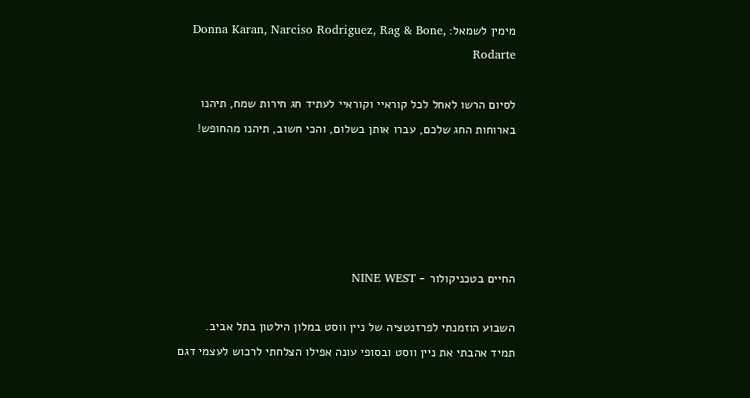מימין לשמאל: Donna Karan, Narciso Rodriguez, Rag & Bone, Rodarte

לסיום הרשו לאחל לכל קוראיי וקוראיי לעתיד חג חירות שמח, תיהנו בארוחות החג שלכם, עברו אותן בשלום, והכי חשוב, תיהנו מהחופש!





החיים בטכניקולור - NINE WEST

השבוע הוזמנתי לפרזנטציה של ניין ווסט במלון הילטון בתל אביב.
תמיד אהבתי את ניין ווסט ובסופי עונה אפילו הצלחתי לרכוש לעצמי דגם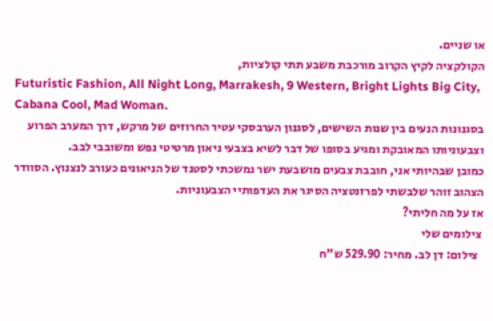או שניים.
הקולקציה לקיץ הקרוב מורכבת משבע תתי קולציות,
Futuristic Fashion, All Night Long, Marrakesh, 9 Western, Bright Lights Big City, Cabana Cool, Mad Woman.
בסגנונות הנעים בין שנות השישים, לסגנון הערבסקי עטיר החרוזים של מרקש, דרך המערב הפרוע וצבעוניותו המאובקת ומגיע בסופו של דבר לשיא בצבעי ניאון מרטיטי נפש ומשובבי לבב.
כמובן שבהיותי אני, חובבת צבעים מושבעת ישר נמשכתי לסטנד של הניאונים כעורב לנצנוץ. הסוודר הצהוב זוהר שלבשתי לפרזנטציה הסיגר את העדפותיי הצבעוניות.
אז על מה חליתי?
 צילומים שלי
  צילום: דן לב. מחיר: 529.90 ש"ח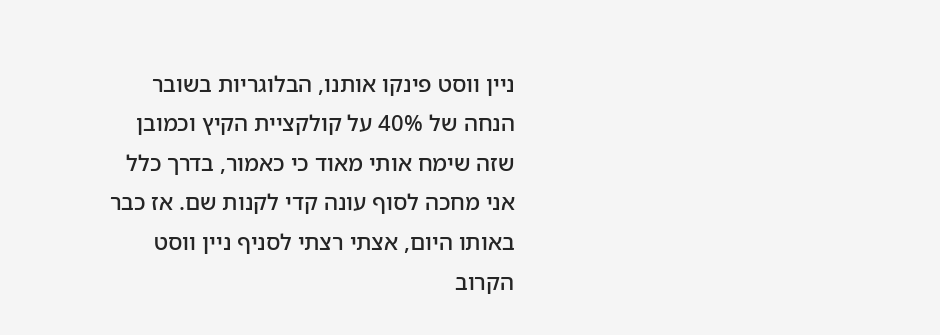ניין ווסט פינקו אותנו, הבלוגריות בשובר הנחה של 40% על קולקציית הקיץ וכמובן שזה שימח אותי מאוד כי כאמור, בדרך כלל אני מחכה לסוף עונה קדי לקנות שם. אז כבר באותו היום, אצתי רצתי לסניף ניין ווסט הקרוב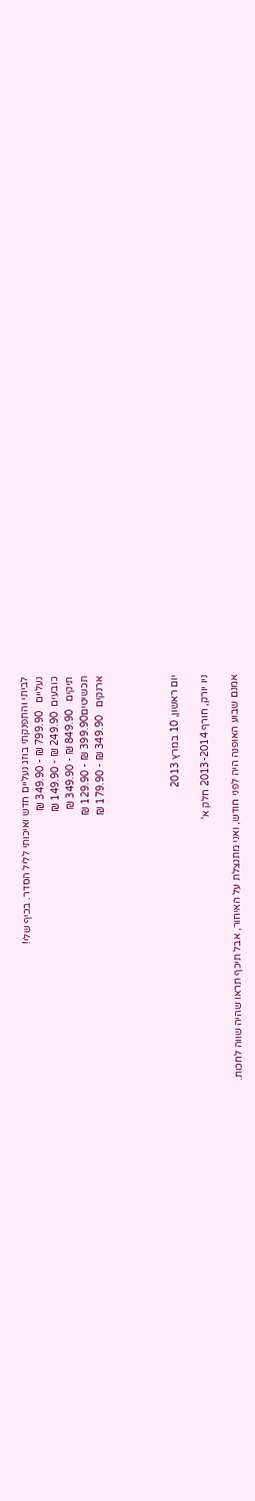לביתי והתפנקתי בוזג נעליים חדש ואיכותי לליל הסדר. בכיף שלי!
נעליים   799.90 ₪ - 349.90 ₪
כובעים  249.90 ₪ - 149.90 ₪
תיקים   849.90 ₪ - 349.90 ₪
תכשיטים399.90 ₪ - 129.90 ₪
ארנקים   349.90 ₪ - 179.90 ₪




יום ראשון, 10 במרץ 2013

ניו יורק, חורף 2013-2014 חלק א'

אמנם שבוע האופנה היה לפני חודש, ואני מתנצלת על האיחור, אבל תיכף תראו שהיה שווה לחכות.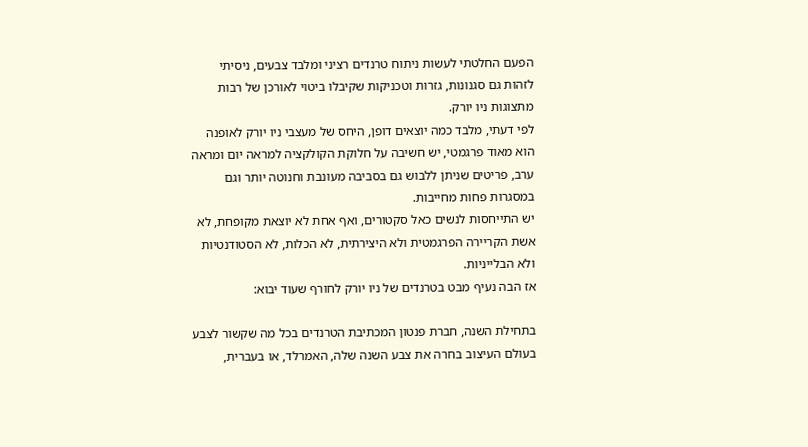הפעם החלטתי לעשות ניתוח טרנדים רציני ומלבד צבעים, ניסיתי לזהות גם סגנונות, גזרות וטכניקות שקיבלו ביטוי לאורכן של רבות מתצוגות ניו יורק.
לפי דעתי, מלבד כמה יוצאים דופן, היחס של מעצבי ניו יורק לאופנה הוא מאוד פרגמטי, יש חשיבה על חלוקת הקולקציה למראה יום ומראה ערב, פריטים שניתן ללבוש גם בסביבה מעונבת וחנוטה יותר וגם במסגרות פחות מחייבות.
יש התייחסות לנשים כאל סקטורים, ואף אחת לא יוצאת מקופחת, לא אשת הקריירה הפרגמטית ולא היצירתית, לא הכלות, לא הסטודנטיות ולא הבלייניות.
אז הבה נעיף מבט בטרנדים של ניו יורק לחורף שעוד יבוא:

בתחילת השנה, חברת פנטון המכתיבת הטרנדים בכל מה שקשור לצבע בעולם העיצוב בחרה את צבע השנה שלה, האמרלד, או בעברית,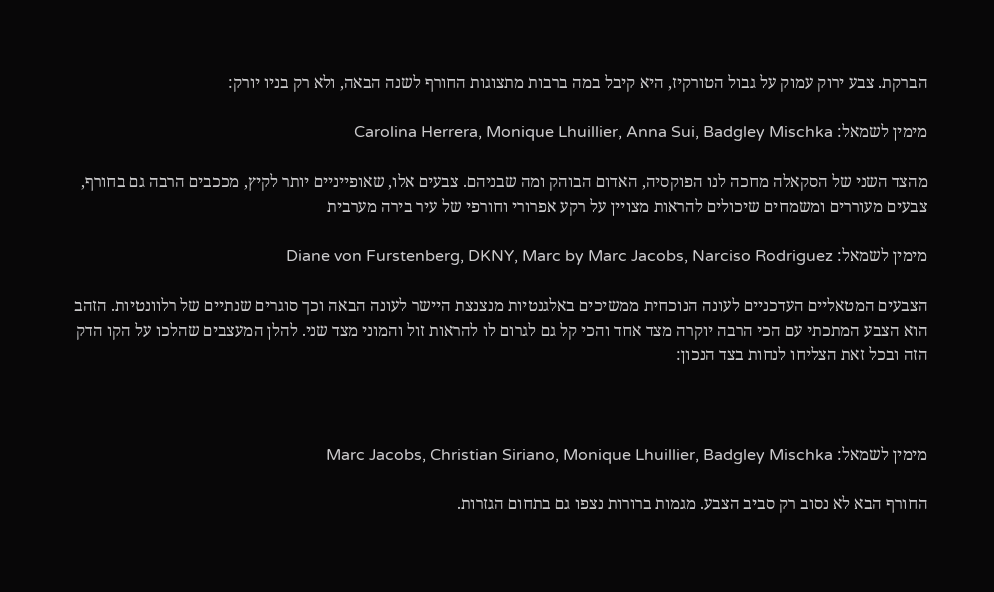הברקת. צבע ירוק עמוק על גבול הטורקיז, היא קיבל במה ברבות מתצוגות החורף לשנה הבאה, ולא רק בניו יורק:

מימין לשמאל: Carolina Herrera, Monique Lhuillier, Anna Sui, Badgley Mischka

מהצד השני של הסקאלה מחכה לנו הפוקסיה, האדום הבוהק ומה שבניהם. צבעים אלו, שאופייניים יותר לקיץ, מככבים הרבה גם בחורף, צבעים מעוררים ומשמחים שיכולים להראות מצויין על רקע אפרורי וחורפי של עיר בירה מערבית

מימין לשמאל: Diane von Furstenberg, DKNY, Marc by Marc Jacobs, Narciso Rodriguez

הצבעים המטאליים העדכניים לעונה הנוכחית ממשיכים באלגנטיות מנצנצת היישר לעונה הבאה וכך סוגרים שנתיים של רלוונטיות. הזהב הוא הצבע המתכתי עם הכי הרבה יוקרה מצד אחד והכי קל גם לגרום לו להראות זול והמוני מצד שני. להלן המעצבים שהלכו על הקו הדק הזה ובכל זאת הצליחו לנחות בצד הנכון:



מימין לשמאל: Marc Jacobs, Christian Siriano, Monique Lhuillier, Badgley Mischka

החורף הבא לא נסוב רק סביב הצבע. מגמות ברורות נצפו גם בתחום הגזרות.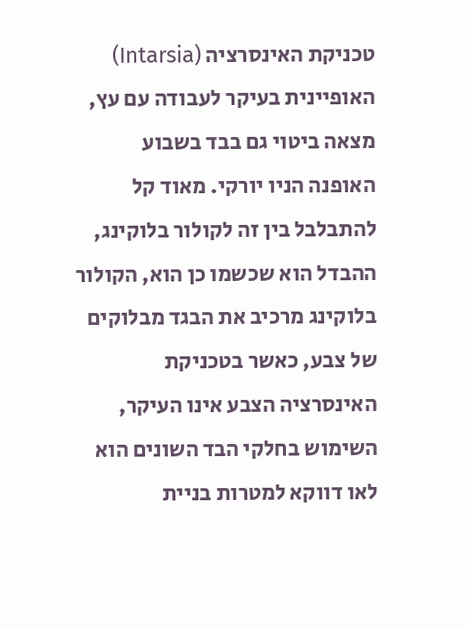טכניקת האינסרציה (Intarsia) האופיינית בעיקר לעבודה עם עץ, מצאה ביטוי גם בבד בשבוע האופנה הניו יורקי. מאוד קל להתבלבל בין זה לקולור בלוקינג, ההבדל הוא שכשמו כן הוא, הקולור בלוקינג מרכיב את הבגד מבלוקים של צבע, כאשר בטכניקת האינסרציה הצבע אינו העיקר,  השימוש בחלקי הבד השונים הוא לאו דווקא למטרות בניית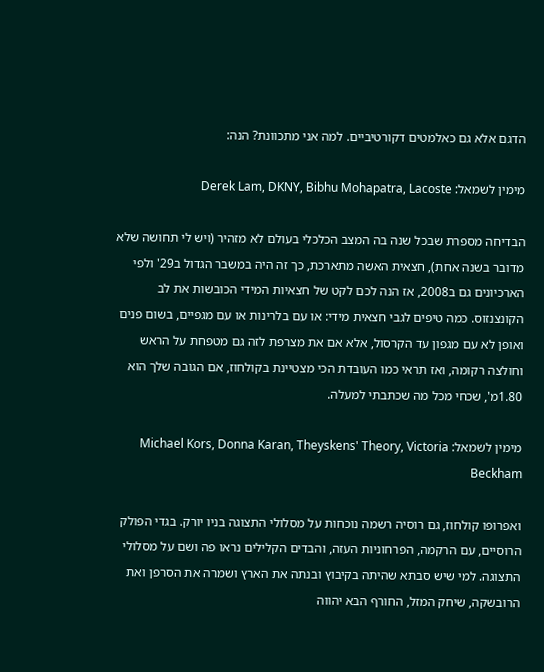הדגם אלא גם כאלמטים דקורטיביים. למה אני מתכוונת? הנה:

מימין לשמאל: Derek Lam, DKNY, Bibhu Mohapatra, Lacoste

הבדיחה מספרת שבכל שנה בה המצב הכלכלי בעולם לא מזהיר (ויש לי תחושה שלא מדובר בשנה אחת), חצאית האשה מתארכת, כך זה היה במשבר הגדול ב29' ולפי הארכיונים גם ב2008, אז הנה לכם לקט של חצאיות המידי הכובשות את לב הקונצנזוס. כמה טיפים לגבי חצאית מידי: או עם בלרינות או עם מגפיים, בשום פנים ואופן לא עם מגפון עד הקרסול, אלא אם את מצרפת לזה גם מטפחת על הראש וחולצה רקומה, ואז תראי כמו העובדת הכי מצטיינת בקולחוז, אם הגובה שלך הוא 1.80מ', שכחי מכל מה שכתבתי למעלה.

מימין לשמאל: Michael Kors, Donna Karan, Theyskens' Theory, Victoria Beckham

ואפרופו קולחוז, גם רוסיה רשמה נוכחות על מסלולי התצוגה בניו יורק. בגדי הפולק הרוסיים, עם הרקמה, הפרחוניות העזה, והבדים הקלילים נראו פה ושם על מסלולי התצוגה. למי שיש סבתא שהיתה בקיבוץ ובנתה את הארץ ושמרה את הסרפן ואת הרובשקה, שיחק המזל, החורף הבא יהווה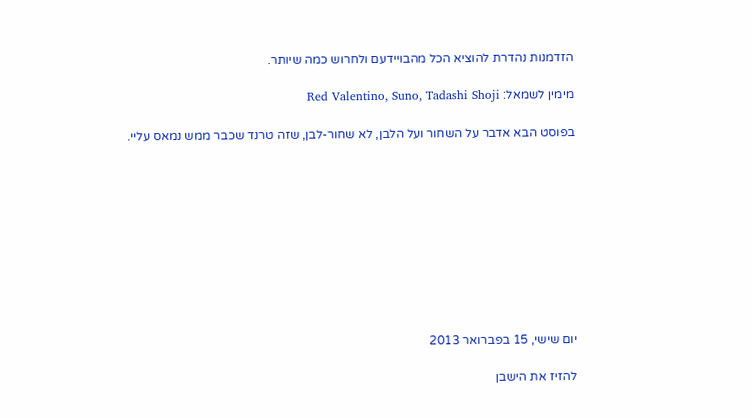הזדמנות נהדרת להוציא הכל מהבויידעם ולחרוש כמה שיותר.

מימין לשמאל: Red Valentino, Suno, Tadashi Shoji

בפוסט הבא אדבר על השחור ועל הלבן, לא שחור-לבן, שזה טרנד שכבר ממש נמאס עליי.










יום שישי, 15 בפברואר 2013

להזיז את הישבן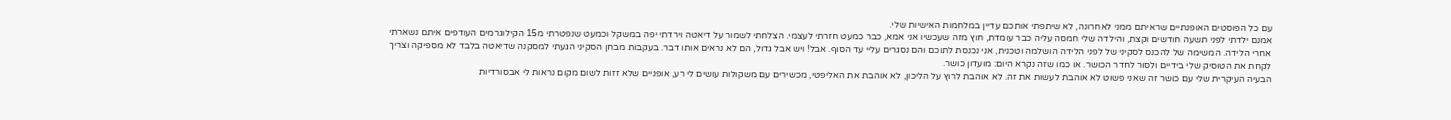עם כל הפוסטים האופנתיים שראיתם ממני לאחרונה, לא שיתפתי אותכם עדיין במלחמות האישיות שלי.
אמנם ילדתי לפני תשעה חודשים וקצת, והילדה שלי חמסה עליה כבר עומדת, חוץ מזה שעכשיו אני אמא, כבר כמעט חזרתי לעצמי. הצלחתי לשמור על דיאטה וירדתי יפה במשקל וכמעט שנפטרתי מ15 הקילוגרמים העודפים איתם נשארתי אחרי הלידה. המשימה של להכנס לסקיני של לפני הלידה הושלמה וטכנית, אני נכנסת לתוכם והם נסגרים עליי עד הסוף. אבל! ויש אבל גדול, הם לא נראים אותו דבר. בעקבות מבחן הסקיני הגעתי למסקנה שדיאטה בלבד לא מספיקה וצריך לקחת את הטוסיק שלי בידיים ולסור לחדר הכושר. או כמו שזה נקרא היום: מועדון כושר.
הבעיה העיקרית שלי עם כושר זה שאני פשוט לא אוהבת לעשות את זה. לא אוהבת לרוץ על הליכון, לא אוהבת את האליפטי, מכשירים עם משקולות עושים לי רע, אופניים שלא זזות לשום מקום נראות לי אבסורדיות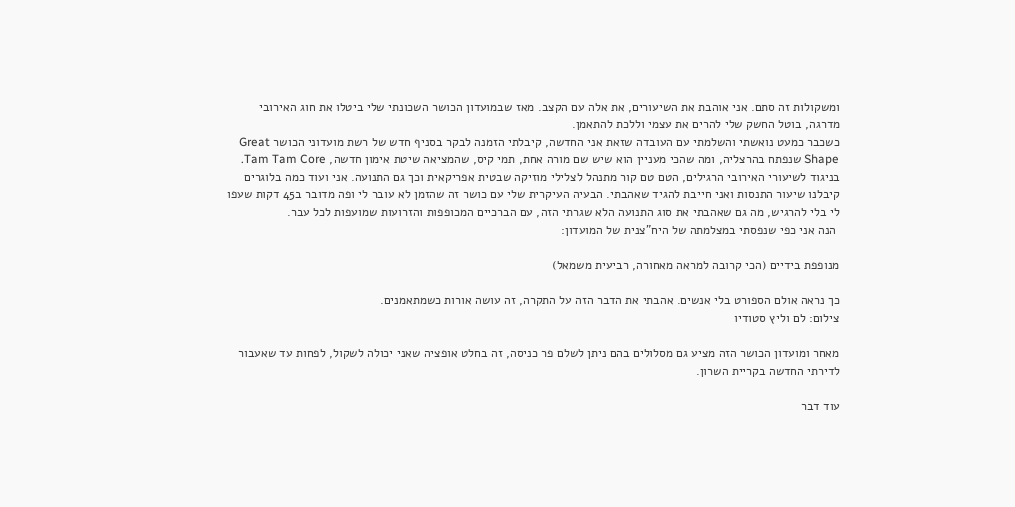ומשקולות זה סתם. אני אוהבת את השיעורים, את אלה עם הקצב. מאז שבמועדון הכושר השכונתי שלי ביטלו את חוג האירובי מדרגה, בוטל החשק שלי להרים את עצמי וללכת להתאמן.
כשכבר כמעט נואשתי והשלמתי עם העובדה שזאת אני החדשה, קיבלתי הזמנה לבקר בסניף חדש של רשת מועדוני הכושר Great Shape שנפתח בהרצליה, ומה שהכי מעניין הוא שיש שם מורה אחת, תמי קיס, שהמציאה שיטת אימון חדשה, Tam Tam Core. בניגוד לשיעורי האירובי הרגילים, הטם טם קור מתנהל לצלילי מוזיקה שבטית אפריקאית וכך גם התנועה. אני ועוד כמה בלוגרים קיבלנו שיעור התנסות ואני חייבת להגיד שאהבתי. הבעיה העיקרית שלי עם כושר זה שהזמן לא עובר לי ופה מדובר ב45 דקות שעפו לי בלי להרגיש, מה גם שאהבתי את סוג התנועה הלא שגרתי הזה, עם הברכיים המכופפות והזרועות שמועפות לכל עבר.
 הנה אני כפי שנפסתי במצלמתה של היח"צנית של המועדון:

מנופפת בידיים (הכי קרובה למראה מאחורה, רביעית משמאל)

כך נראה אולם הספורט בלי אנשים. אהבתי את הדבר הזה על התקרה, זה עושה אורות כשמתאמנים.
צילום: לם וליץ סטודיו

מאחר ומועדון הכושר הזה מציע גם מסלולים בהם ניתן לשלם פר כניסה, זה בחלט אופציה שאני יכולה לשקול, לפחות עד שאעבור לדירתי החדשה בקריית השרון.

עוד דבר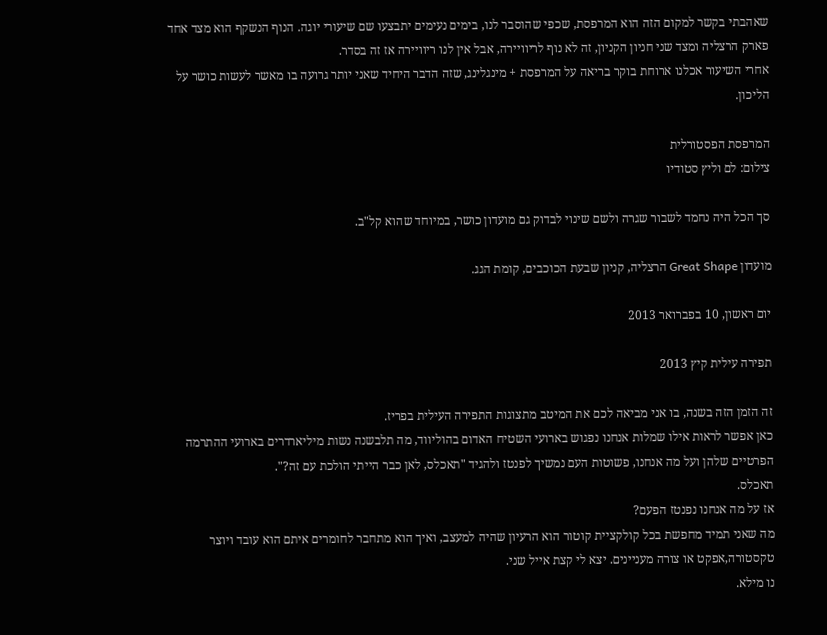שאהבתי בקשר למקום הזה הוא המרפסת, שכפי שהוסבר לנו, בימים נעימים יתבצעו שם שיעורי יוגה. הנוף הנשקף הוא מצד אחד פארק הרצליה ומצד שני חניון הקניון, זה לא נוף לריוויירה, אבל אין לנו ריוויירה אז זה בסדר.
אחרי השיעור אכלנו ארוחת בוקר בריאה על המרפסת + מינגלינג, שזה הדבר היחיד שאני יותר גרועה בו מאשר לעשות כושר על הליכון.

המרפסת הפסטורלית
צילום: לם וליץ סטודיו

סך הכל היה נחמד לשבור שגרה ולשם שינוי לבדוק גם מועדון כושר, במיוחד שהוא קל"ב.

מועדון Great Shape הרצליה, קניון שבעת הכוכבים, קומת הגג.

יום ראשון, 10 בפברואר 2013

תפירה עילית קיץ 2013

זה הזמן הזה בשנה, בו אני מביאה לכם את המיטב מתצוגות התפירה העילית בפריז.
כאן אפשר לראות אילו שמלות אנחנו נפגוש בארועי השטיח האדום בהוליווד, מה תלבשנה נשות מיליארדרים בארועי ההתרמה הפרטיים שלהן ועל מה אנחנו, פשוטות העם נמשיך לפנטז ולהגיד "תאכלס, לאן כבר הייתי הולכת עם זה?".
תאכלס.
אז על מה אנחנו נפנטז הפעם?
מה שאני תמיד מחפשת בכל קולקציית קוטור הוא הרעיון שהיה למעצב, ואיך הוא מתחבר לחומרים איתם הוא עובד ויוצר טקסטורה,אפקט או צורה מעניינים. יצא לי קצת אייל שני.
נו מילא.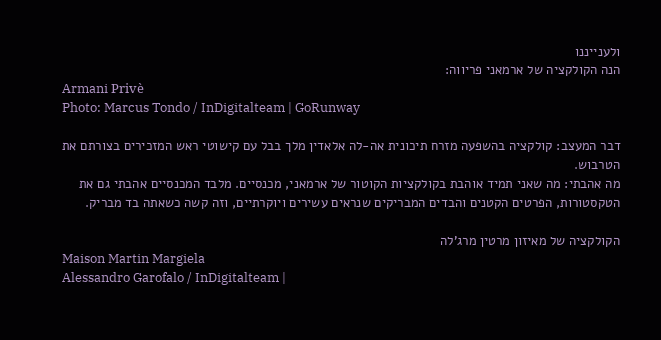ולענייננו
הנה הקולקציה של ארמאני פריווה:
Armani Privè
Photo: Marcus Tondo / InDigitalteam | GoRunway

דבר המעצב: קולקציה בהשפעה מזרח תיכונית אה-לה אלאדין מלך בבל עם קישוטי ראש המזכירים בצורתם את הטרבוש.
מה אהבתי: מה שאני תמיד אוהבת בקולקציות הקוטור של ארמאני, מכנסיים. מלבד המכנסיים אהבתי גם את הטקסטורות, הפרטים הקטנים והבדים המבריקים שנראים עשירים ויוקרתיים, וזה קשה כשאתה בד מבריק.

הקולקציה של מאיזון מרטין מרג'לה
Maison Martin Margiela
Alessandro Garofalo / InDigitalteam |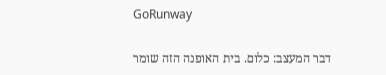GoRunway

דבר המעצב: כלום. בית האופנה הזה שומר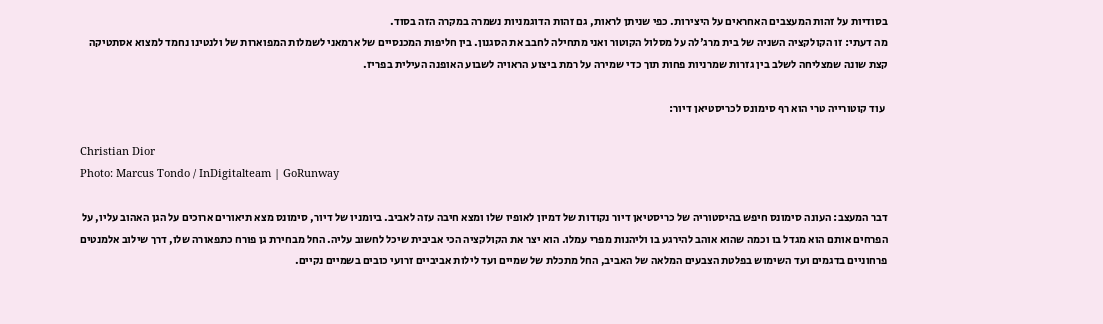בסודיות על זהות המעצבים האחראים על היצירות. כפי שניתן לראות, גם זהות הדוגמניות נשמרה במקרה הזה בסוד.
מה דעתי: זו הקולקציה השניה של בית מרג'לה על מסלול הקוטור ואני מתחילה לחבב את הסגנון. בין חליפות המכנסיים של ארמאני לשמלות המפוארות של ולנטינו נחמד למצוא אסתטיקה קצת שונה שמצליחה לשלב בין גזרות שמרניות פחות תוך כדי שמירה על רמת ביצוע הראויה לשבוע האופנה העילית בפריז.

 עוד קוטורייה טרי הוא רף סימונס לכריסטיאן דיור:

Christian Dior
Photo: Marcus Tondo / InDigitalteam | GoRunway

דבר המעצב: העונה סימונס חיפש בהיסטוריה של כריסטיאן דיור נקודות של דמיון לאופיו שלו ומצא חיבה עזה לאביב. ביומניו של דיור, סימונס מצא תיאורים ארוכים על הגן האהוב עליו, על הפרחים אותם הוא מגדל בו וכמה שהוא אוהב להירגע בו וליהנות מפרי עמלו. הוא יצר את הקולקציה הכי אביבית שיכל לחשוב עליה. החל מבחירת גן פורח כתפאורה שלו, דרך שילוב אלמנטים פרחוניים בדגמים ועד השימוש בפלטת הצבעים המלאה של האביב, החל מתכלת של שמיים ועד לילות אביביים זרועי כובים בשמיים נקיים.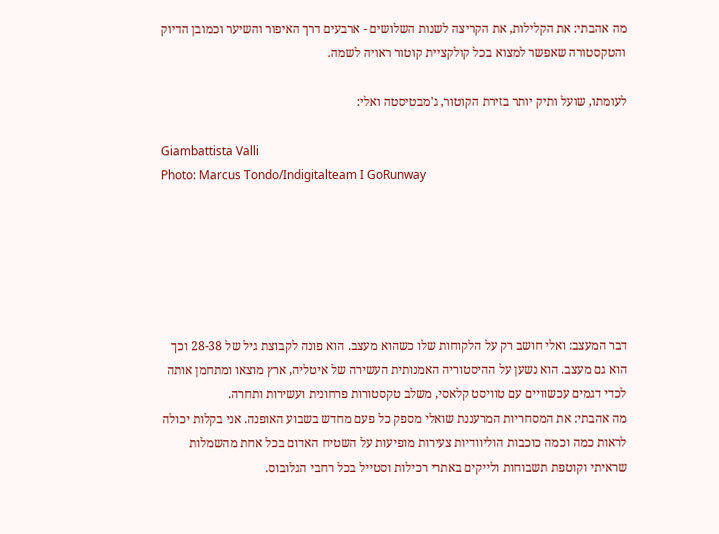מה אהבתי: את הקלילות, את הקריצה לשנות השלושים - ארבעים דרך האיפור והשיער וכמובן הדיוק והטקסטורה שאפשר למצוא בכל קולקציית קוטור ראויה לשמה.

לעומתו, שועל ותיק יותר בזירת הקוטור, ג'מבטיסטה ואלי:

Giambattista Valli
Photo: Marcus Tondo/Indigitalteam I GoRunway






דבר המעצב: ואלי חושב רק על הלקוחות שלו כשהוא מעצב. הוא פונה לקבוצת גיל של 28-38 וכך הוא גם מעצב. הוא נשען על ההיסטוריה האמנותית העשירה של איטליה, ארץ מוצאו ומתחמן אותה לכדי דגמים עכשוויים עם טוויסט קלאסי, משלב טקסטורות פרחונית ועשירות ותחרה.
מה אהבתי: את המסחריות המרעננת שואלי מספק כל פעם מחדש בשבוע האופנה. אני בקלות יכולה לראות כמה וכמה כוכבות הוליוודיות צעירות מופיעות על השטיח האדום בכל אחת מהשמלות שראיתי וקוטפת תשבוחות ולייקים באתרי רכילות וסטייל בכל רחבי הגלובוס.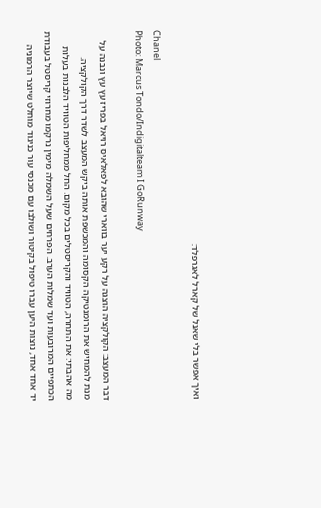ואיך אפשר בלי שאנל של קארל לאגרפלד:

Chanel
Photo: Marcus Tondo/Indigitalteam I GoRunway

דבר המעצב: הקולקציה הוצגה על רקע יער בווארי שהובא לפאלאיס רויאל בפריז עץ עץ ונבנה על מנת להמחיש את הרומנטיקה הקסומה והמכשפת אותה ביקש המעצב לשדר דרך הקולקציה.
מה אהבתי: את התחרה, הטוויד והקריסטלים בכל מקום. החל ממחליפות הטוויד הלבנות בעלות הכתפיים המרובעות ועד שמלות הערב. הפרחים שעל השמלה מימין נרקמו מחרוזי קריסטל בעבודת יד אחד אחד, נוצות היען עברו טיפול בקיטור ושולבו עם מכנסי עור כניגוד מוחלט שיוצר הרמוניה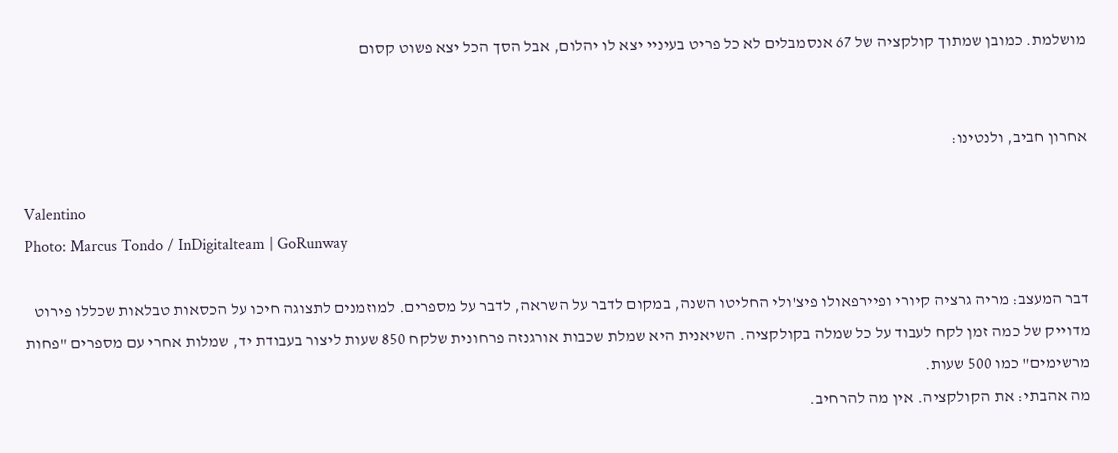מושלמת. כמובן שמתוך קולקציה של 67 אנסמבלים לא כל פריט בעיניי יצא לו יהלום, אבל הסך הכל יצא פשוט קסום


אחרון חביב, ולנטינו:

Valentino
Photo: Marcus Tondo / InDigitalteam | GoRunway

דבר המעצב: מריה גרציה קיורי ופיירפאולו פיצ'ולי החליטו השנה, במקום לדבר על השראה, לדבר על מספרים. למוזמנים לתצוגה חיכו על הכסאות טבלאות שכללו פירוט מדוייק של כמה זמן לקח לעבוד על כל שמלה בקולקציה. השיאנית היא שמלת שכבות אורגנזה פרחונית שלקח 850 שעות ליצור בעבודת יד, שמלות אחרי עם מספרים "פחות מרשימים" כמו 500 שעות.
מה אהבתי: את הקולקציה. אין מה להרחיב.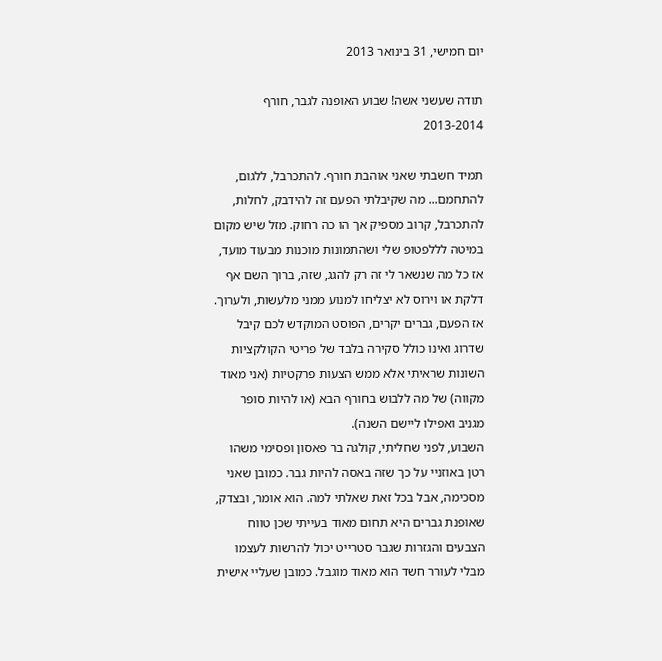יום חמישי, 31 בינואר 2013

תודה שעשני אשה! שבוע האופנה לגבר, חורף 2013-2014

תמיד חשבתי שאני אוהבת חורף. להתכרבל, ללגום, להתחמם... מה שקיבלתי הפעם זה להידבק, לחלות, להתכרבל, קרוב מספיק אך הו כה רחוק. מזל שיש מקום במיטה לללפטופ שלי ושהתמונות מוכנות מבעוד מועד, אז כל מה שנשאר לי זה רק להגג, שזה, ברוך השם אף דלקת או וירוס לא יצליחו למנוע ממני מלעשות, ולערוך.
אז הפעם, גברים יקרים, הפוסט המוקדש לכם קיבל שדרוג ואינו כולל סקירה בלבד של פריטי הקולקציות השונות שראיתי אלא ממש הצעות פרקטיות (אני מאוד מקווה) של מה ללבוש בחורף הבא (או להיות סופר מגניב ואפילו ליישם השנה).
השבוע, לפני שחליתי, קולגה בר פאסון ופסימי משהו רטן באוזניי על כך שזה באסה להיות גבר. כמובן שאני מסכימה, אבל בכל זאת שאלתי למה. הוא אומר, ובצדק, שאופנת גברים היא תחום מאוד בעייתי שכן טווח הצבעים והגזרות שגבר סטרייט יכול להרשות לעצמו מבלי לעורר חשד הוא מאוד מוגבל. כמובן שעליי אישית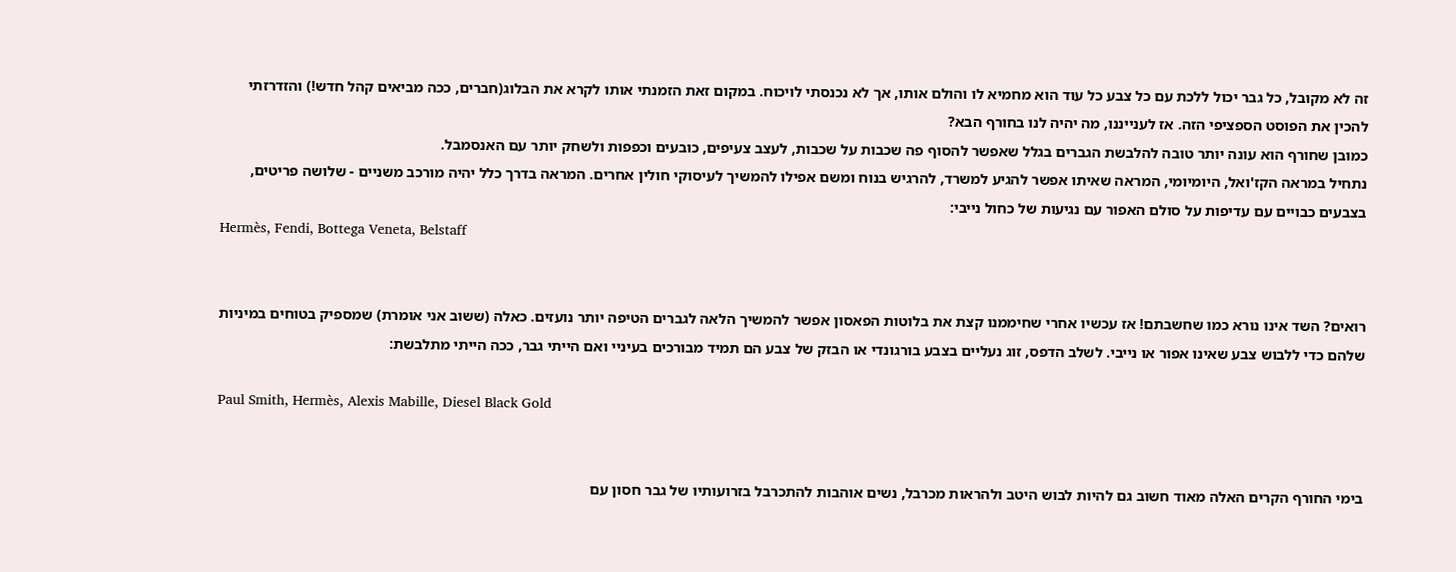זה לא מקובל, כל גבר יכול ללכת עם כל צבע כל עוד הוא מחמיא לו והולם אותו, אך לא נכנסתי לויכוח. במקום זאת הזמנתי אותו לקרא את הבלוג(חברים, ככה מביאים קהל חדש!) והזדרזתי להכין את הפוסט הספציפי הזה. אז לענייננו, מה יהיה לנו בחורף הבא?
כמובן שחורף הוא עונה יותר טובה להלבשת הגברים בגלל שאפשר להסוף פה שכבות על שכבות, לעצב צעיפים, כובעים וכפפות ולשחק יותר עם האנסמבל.
נתחיל במראה הקז'ואל, היומיומי, המראה שאיתו אפשר להגיע למשרד, להרגיש בנוח ומשם אפילו להמשיך לעיסוקי חולין אחרים. המראה בדרך כלל יהיה מורכב משניים - שלושה פריטים, בצבעים כבויים עם עדיפות על סולם האפור עם נגיעות של כחול נייבי:
Hermès, Fendi, Bottega Veneta, Belstaff


רואים? השד אינו נורא כמו שחשבתם! אז עכשיו אחרי שחיממנו קצת את בלוטות הפאסון אפשר להמשיך הלאה לגברים הטיפה יותר נועזים. כאלה (ששוב אני אומרת) שמספיק בטוחים במיניות שלהם כדי ללבוש צבע שאינו אפור או נייבי. לשלב הדפס, זוג נעליים בצבע בורגונדי או הבזק של צבע הם תמיד מבורכים בעיניי ואם הייתי גבר, ככה הייתי מתלבשת:

Paul Smith, Hermès, Alexis Mabille, Diesel Black Gold


בימי החורף הקרים האלה מאוד חשוב גם להיות לבוש היטב ולהראות מכרבל, נשים אוהבות להתכרבל בזרועותיו של גבר חסון עם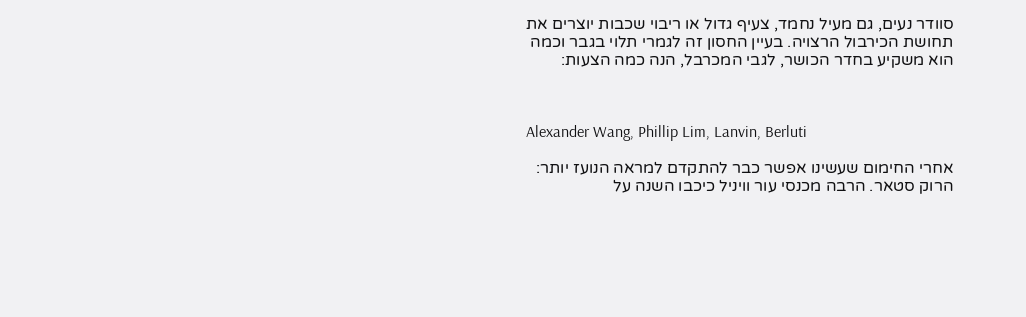סוודר נעים, גם מעיל נחמד, צעיף גדול או ריבוי שכבות יוצרים את תחושת הכירבול הרצויה. בעיין החסון זה לגמרי תלוי בגבר וכמה הוא משקיע בחדר הכושר, לגבי המכרבל, הנה כמה הצעות:



Alexander Wang, Phillip Lim, Lanvin, Berluti

אחרי החימום שעשינו אפשר כבר להתקדם למראה הנועז יותר: הרוק סטאר. הרבה מכנסי עור וויניל כיכבו השנה על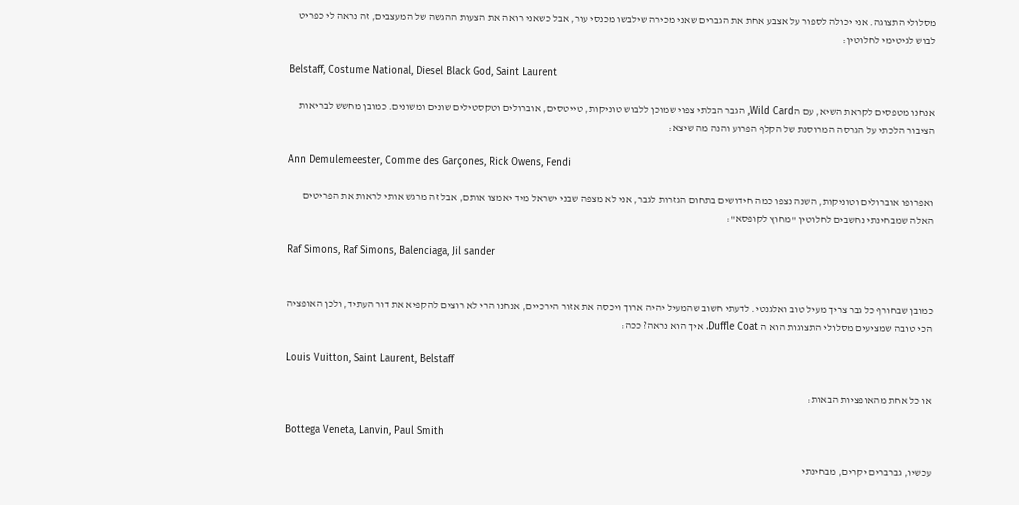מסלולי התצוגה. אני יכולה לספור על אצבע אחת את הגברים שאני מכירה שילבשו מכנסי עור, אבל כשאני רואה את הצעות ההגשה של המעצבים, זה נראה לי כפריט לבוש לגיטימי לחלוטין:

Belstaff, Costume National, Diesel Black God, Saint Laurent

אנחנו מטפסים לקראת השיא, עם הWild Card, הגבר הבלתי צפוי שמוכן ללבוש טוניקות, טייטסים, אוברולים וטקסטילים שונים ומשונים. כמובן מחשש לבריאות הציבור הלכתי על הגרסה המרוסנת של הקלף הפרוע והנה מה שיצא:

Ann Demulemeester, Comme des Garçones, Rick Owens, Fendi

ואפרופו אוברולים וטוניקות, השנה נצפו כמה חידושים בתחום הגזרות לגבר, אני לא מצפה שבני ישראל מיד יאמצו אותם, אבל זה מרגש אותי לראות את הפריטים האלה שמבחינתי נחשבים לחלוטין "מחוץ לקופסא":

Raf Simons, Raf Simons, Balenciaga, Jil sander


כמובן שבחורף כל גבר צריך מעיל טוב ואלגנטי. לדעתי חשוב שהמעיל יהיה ארוך ויכסה את אזור הירכיים, אנחנו הרי לא רוצים להקפיא את דור העתיד, ולכן האופציה הכי טובה שמציעים מסלולי התצוגות הוא ה Duffle Coat. איך הוא נראה? ככה:

Louis Vuitton, Saint Laurent, Belstaff

או כל אחת מהאופציות הבאות:

Bottega Veneta, Lanvin, Paul Smith

עכשיו, גברברים יקרים, מבחינתי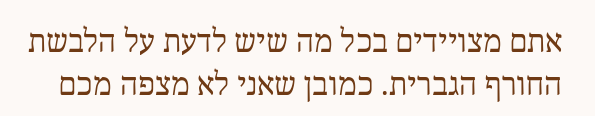אתם מצויידים בכל מה שיש לדעת על הלבשת החורף הגברית. כמובן שאני לא מצפה מכם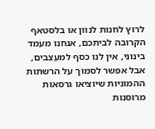לרוץ לחנות לנוון או בלסטאף הקרובה לביתכם, אנחנו מעמד בינוני, אין לנו כסף למעצבים, אבל אפשר לסמוך על הרשתות ההמוניות שיוציאו גרסאות מרוסנות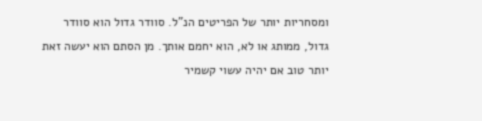ומסחריות יותר של הפריטים הנ"ל. סוודר גדול הוא סוודר גדול, ממותג או לא, הוא יחמם אותך. מן הסתם הוא יעשה זאת יותר טוב אם יהיה עשוי קשמיר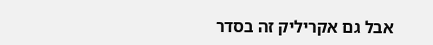אבל גם אקריליק זה בסדר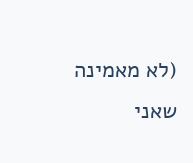(לא מאמינה שאני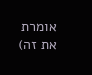אומרת את זה)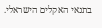בתנאי האקלים הישראלי.